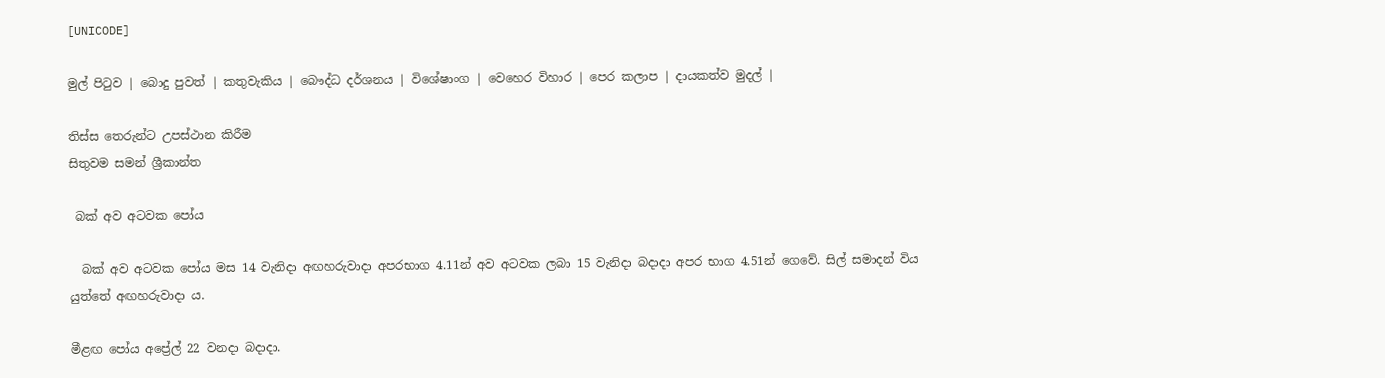[UNICODE]

මුල් පිටුව | බොදු පුවත් | කතුවැකිය | බෞද්ධ දර්ශනය | විශේෂාංග | වෙහෙර විහාර | පෙර කලාප | දායකත්ව මුදල් |

තිස්ස තෙරුන්ට උපස්ථාන කිරීම
සිතුවම සමන් ශ්‍රීකාන්ත

 බක් අව අටවක පෝය

  බක් අව අටවක පෝය මස 14 වැනිදා අඟහරුවාදා අපරභාග 4.11න් අව අටවක ලබා 15 වැනිදා බදාදා අපර භාග 4.51න් ගෙවේ. සිල් සමාදන් විය යුත්තේ අඟහරුවාදා ය.

මීළඟ පෝය අප්‍රේල් 22 වනදා බදාදා.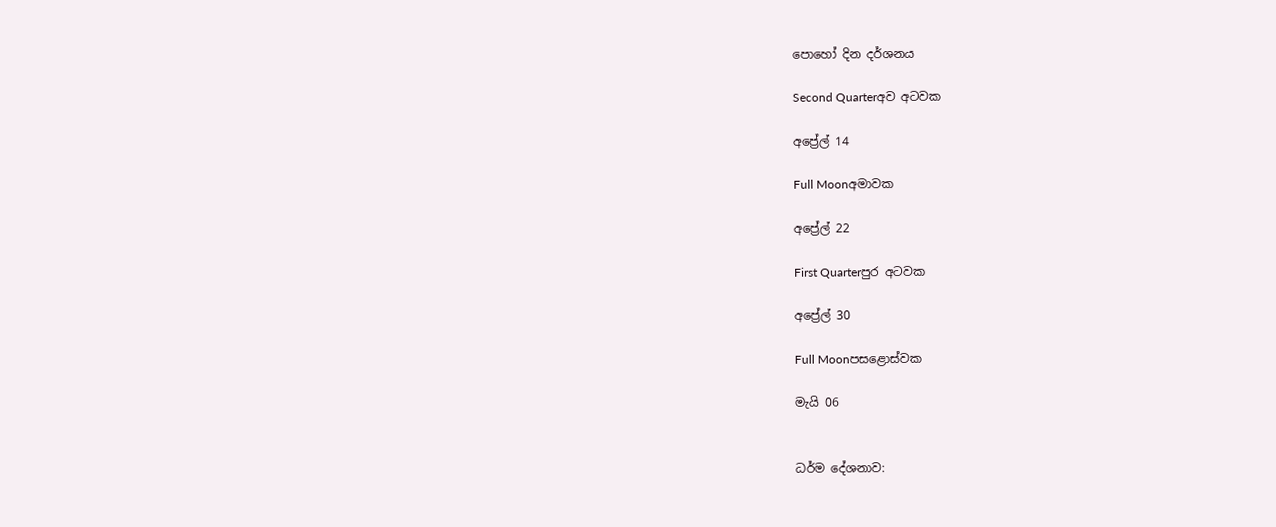පොහෝ දින දර්ශනය

Second Quarterඅව අටවක

අප්‍රේල් 14

Full Moonඅමාවක

අප්‍රේල් 22

First Quarterපුර අටවක

අප්‍රේල් 30

Full Moonපසළොස්වක

මැයි 06


ධර්ම දේශනාව: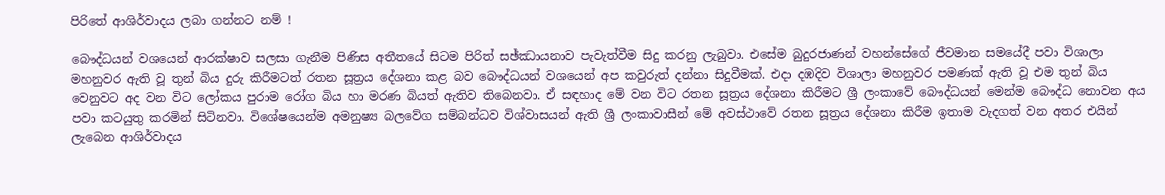පිරිතේ ආශිර්වාදය ලබා ගන්නට නම් !

බෞද්ධයන් වශයෙන් ආරක්ෂාව සලසා ගැනීම පිණිස අතීතයේ සිටම පිරිත් සඡ්ඣායනාව පැවැත්වීම සිදු කරනු ලැබුවා. එසේම බුදුරජාණන් වහන්සේගේ ජීවමාන සමයේදී පවා විශාලා මහනුවර ඇති වූ තුන් බිය දුරු කිරීමටත් රතන සූත්‍රය දේශනා කළ බව බෞද්ධයන් වශයෙන් අප කවුරුත් දන්නා සිදුවීමක්. එදා දඹදිව විශාලා මහනුවර පමණක් ඇති වූ එම තුන් බිය වෙනුවට අද වන විට ලෝකය පුරාම රෝග බිය හා මරණ බියත් ඇතිව තිබෙනවා. ඒ සඳහාද මේ වන විට රතන සූත්‍රය දේශනා කිරීමට ශ්‍රී ලංකාවේ බෞද්ධයන් මෙන්ම බෞද්ධ නොවන අය පවා කටයුතු කරමින් සිටිනවා. විශේෂයෙන්ම අමනුෂ්‍ය බලවේග සම්බන්ධව විශ්වාසයන් ඇති ශ්‍රී ලංකාවාසීන් මේ අවස්ථාවේ රතන සූත්‍රය දේශනා කිරීම ඉතාම වැදගත් වන අතර එයින් ලැබෙන ආශිර්වාදය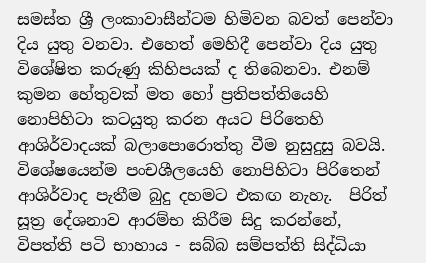සමස්ත ශ්‍රී ලංකාවාසීන්ටම හිමිවන බවත් පෙන්වා දිය යුතු වනවා. එහෙත් මෙහිදී පෙන්වා දිය යුතු විශේෂිත කරුණු කිහිපයක් ද තිබෙනවා. එනම් කුමන හේතුවක් මත හෝ ප්‍රතිපත්තියෙහි නොපිහිටා කටයුතු කරන අයට පිරිතෙහි ආශිර්වාදයක් බලාපොරොත්තු වීම නුසුදුසු බවයි. විශේෂයෙන්ම පංචශීලයෙහි නොපිහිටා පිරිතෙන් ආශිර්වාද පැතීම බුදු දහමට එකඟ නැහැ.  පිරිත් සූත්‍ර දේශනාව ආරම්භ කිරීම සිදු කරන්නේ, විපත්ති පටි භාහාය - සබ්බ සම්පත්ති සිද්ධියා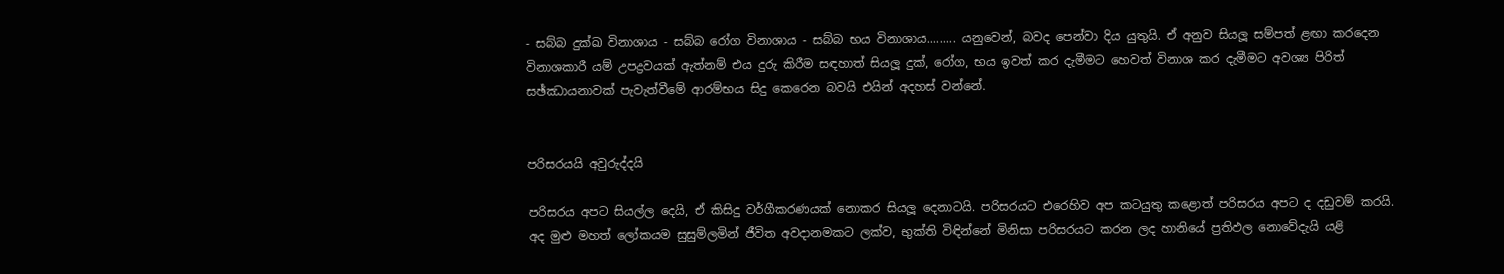- සබ්බ දුක්ඛ විනාශාය - සබ්බ රෝග විනාශාය - සබ්බ භය විනාශාය......... යනුවෙන්, බවද පෙන්වා දිය යුතුයි. ඒ අනුව සියලූ සම්පත් ළඟා කරදෙන විනාශකාරී යම් උපද්‍රවයක් ඇත්නම් එය දුරු කිරීම සඳහාත් සියලූ දුක්, රෝග, භය ඉවත් කර දැමීමට හෙවත් විනාශ කර දැමීමට අවශ්‍ය පිරිත් සඡ්ඣායනාවක් පැවැත්වීමේ ආරම්භය සිදු කෙරෙන බවයි එයින් අදහස් වන්නේ.


පරිසරයයි අවුරුද්දයි

පරිසරය අපට සියල්ල දෙයි, ඒ කිසිදු වර්ගීකරණයක් නොකර සියලූ දෙනාටයි. පරිසරයට එරෙහිව අප කටයුතු කළොත් පරිසරය අපට ද දඩුවම් කරයි. අද මුළු මහත් ලෝකයම සුසුම්ලමින් ජීවිත අවදානමකට ලක්ව, භුක්ති විඳින්නේ මිනිසා පරිසරයට කරන ලද හානියේ ප්‍රතිඵල නොවේදැයි යළි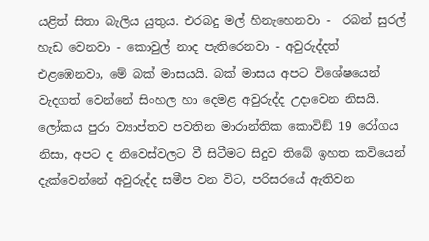යළිත් සිතා බැලිය යුතුය. එරබදු මල් හිනැහෙනවා -  රබන් සුරල් හැඩ වෙනවා - කොවුල් නාද පැතිරෙනවා - අවුරුද්දත් එළඹෙනවා, මේ බක් මාසයයි. බක් මාසය අපට විශේෂයෙන් වැදගත් වෙන්නේ සිංහල හා දෙමළ අවුරුද්ද උදාවෙන නිසයි. ලෝකය පුරා ව්‍යාප්තව පවතින මාරාන්තික කොවිඞ් 19 රෝගය නිසා, අපට ද නිවෙස්වලට වී සිටීමට සිදුව තිබේ ඉහත කවියෙන් දැක්වෙන්නේ අවුරුද්ද සමීප වන විට, පරිසරයේ ඇතිවන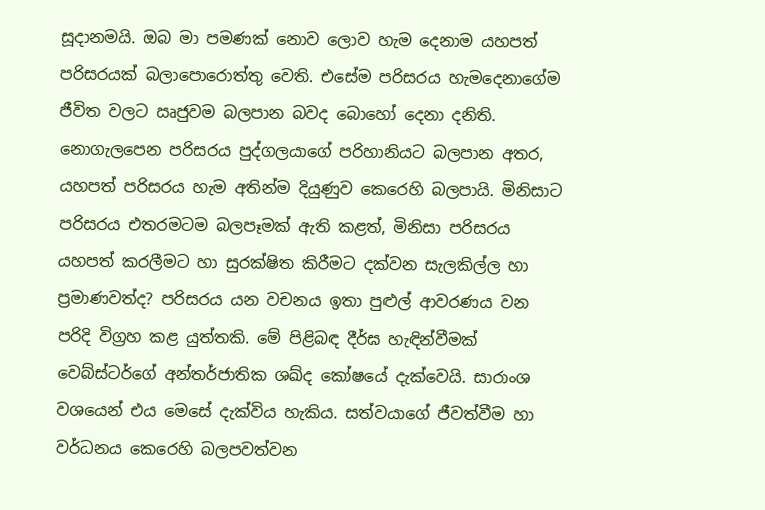සූදානමයි. ඔබ මා පමණක් නොව ලොව හැම දෙනාම යහපත් පරිසරයක් බලාපොරොත්තු වෙති. එසේම පරිසරය හැමදෙනාගේම ජීවිත වලට ඍජුවම බලපාන බවද බොහෝ දෙනා දනිති. නොගැලපෙන පරිසරය පුද්ගලයාගේ පරිහානියට බලපාන අතර, යහපත් පරිසරය හැම අතින්ම දියුණුව කෙරෙහි බලපායි. මිනිසාට පරිසරය එතරමටම බලපෑමක් ඇති කළත්, මිනිසා පරිසරය යහපත් කරලීමට හා සුරක්ෂිත කිරීමට දක්වන සැලකිල්ල හා ප්‍රමාණවත්ද? පරිසරය යන වචනය ඉතා පුළුල් ආවරණය වන පරිදි විග්‍රහ කළ යුත්තකි. මේ පිළිබඳ දීර්ඝ හැඳින්වීමක් වෙබ්ස්ටර්ගේ අන්තර්ජාතික ශඛ්ද කෝෂයේ දැක්වෙයි. සාරාංශ වශයෙන් එය මෙසේ දැක්විය හැකිය. සත්වයාගේ ජීවත්වීම හා වර්ධනය කෙරෙහි බලපවත්වන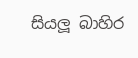සියලූ බාහිර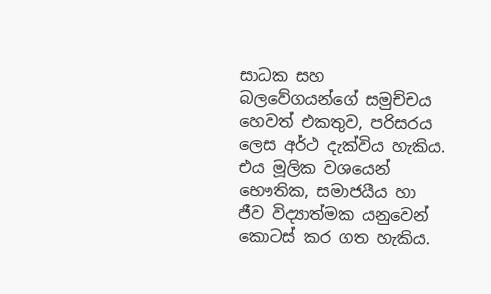සාධක සහ බලවේගයන්ගේ සමුච්චය හෙවත් එකතුව, පරිසරය ලෙස අර්ථ දැක්විය හැකිය. එය මූලික වශයෙන් භෞතික, සමාජයීය හා ජීව විද්‍යාත්මක යනුවෙන් කොටස් කර ගත හැකිය.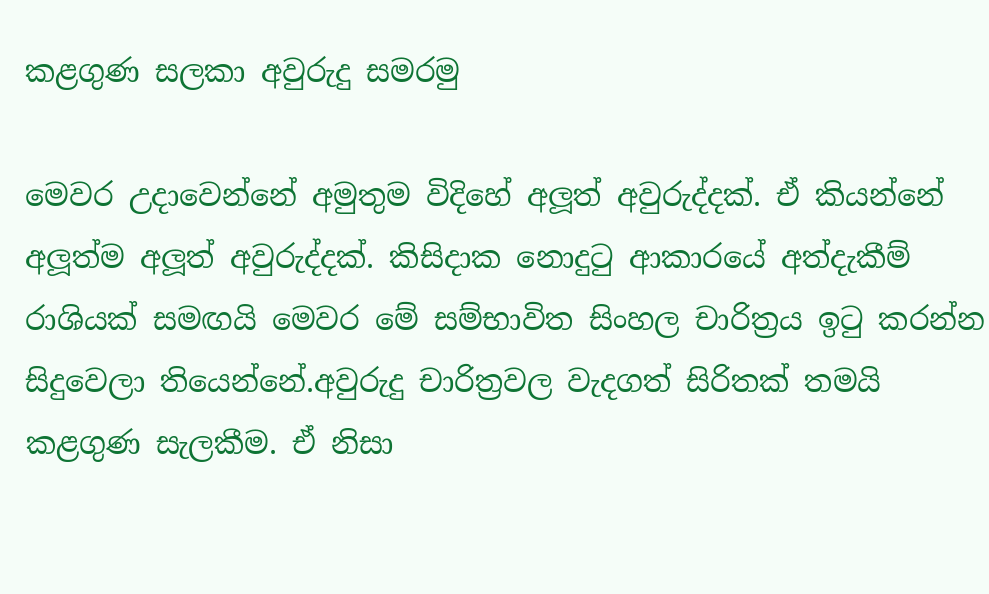කළගුණ සලකා අවුරුදු සමරමු

මෙවර උදාවෙන්නේ අමුතුම විදිහේ අලූත් අවුරුද්දක්. ඒ කියන්නේ අලූත්ම අලූත් අවුරුද්දක්. කිසිදාක නොදුටු ආකාරයේ අත්දැකීම් රාශියක් සමඟයි මෙවර මේ සම්භාවිත සිංහල චාරිත්‍රය ඉටු කරන්න සිදුවෙලා තියෙන්නේ.අවුරුදු චාරිත්‍රවල වැදගත් සිරිතක් තමයි කළගුණ සැලකීම. ඒ නිසා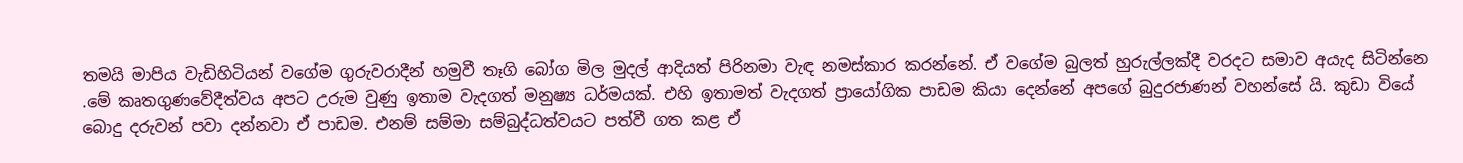තමයි මාපිය වැඩිහිටියන් වගේම ගුරුවරාදීන් හමුවී තෑගි බෝග මිල මුදල් ආදියත් පිරිනමා වැඳ නමස්කාර කරන්නේ. ඒ වගේම බුලත් හුරුල්ලක්දී වරදට සමාව අයැද සිටින්නෙ .මේ කෘතගුණවේදීත්වය අපට උරුම වුණු ඉතාම වැදගත් මනුෂ්‍ය ධර්මයක්. එහි ඉතාමත් වැදගත් ප්‍රායෝගික පාඩම කියා දෙන්නේ අපගේ බුදුරජාණන් වහන්සේ යි. කුඩා වියේ බොදු දරුවන් පවා දන්නවා ඒ පාඩම. එනම් සම්මා සම්බුද්ධත්වයට පත්වී ගත කළ ඒ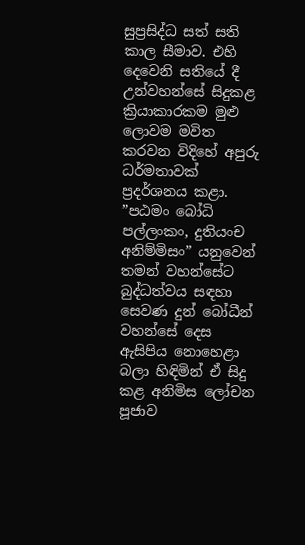සුප්‍රසිද්ධ සත් සති කාල සීමාව. එහි දෙවෙනි සතියේ දී උන්වහන්සේ සිදුකළ ක්‍රියාකාරකම මුළු ලොවම මවිත කරවන විදිහේ අපුරු ධර්මතාවක් ප්‍රදර්ශනය කළා. ”පඨමං බෝධි පල්ලංකං, දුතියංච අනිම්මිසං” යනුවෙන් තමන් වහන්සේට බුද්ධත්වය සඳහා සෙවණ දුන් බෝධීන් වහන්සේ දෙස ඇසිපිය නොහෙළා බලා හිඳිමින් ඒ සිදු කළ අනිමිස ලෝචන පූජාව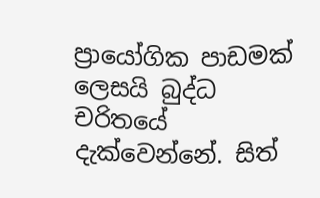ප්‍රායෝගික පාඩමක් ලෙසයි බුද්ධ චරිතයේ දැක්වෙන්නේ. සිත්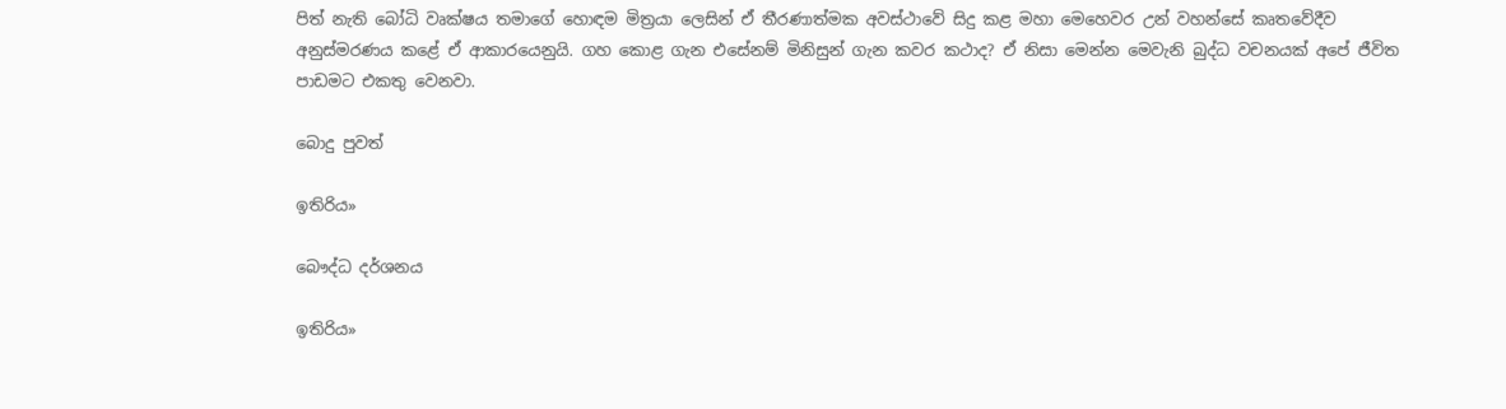පිත් නැති බෝධි වෘක්ෂය තමාගේ හොඳම මිත්‍රයා ලෙසින් ඒ තීරණාත්මක අවස්ථාවේ සිදු කළ මහා මෙහෙවර උන් වහන්සේ කෘතවේදීව අනුස්මරණය කළේ ඒ ආකාරයෙනුයි. ගහ කොළ ගැන එසේනම් මිනිසුන් ගැන කවර කථාද? ඒ නිසා මෙන්න මෙවැනි බුද්ධ වචනයක් අපේ ජීවිත පාඩමට එකතු වෙනවා.

බොදු පුවත්

ඉතිරිය»

බෞද්ධ දර්ශනය

ඉතිරිය»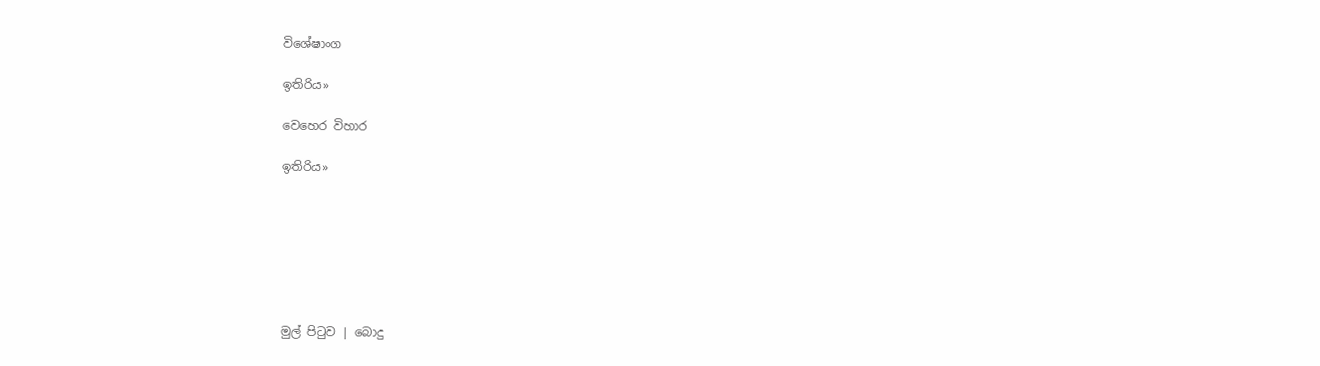විශේෂාංග

ඉතිරිය»

වෙහෙර විහාර

ඉතිරිය»







මුල් පිටුව | බොදු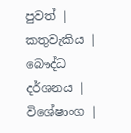පුවත් | කතුවැකිය | බෞද්ධ දර්ශනය | විශේෂාංග |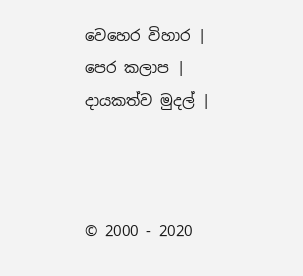වෙහෙර විහාර | පෙර කලාප | දායකත්ව මුදල් |



© 2000 - 2020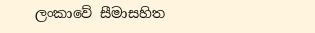ලංකාවේ සීමාසහිත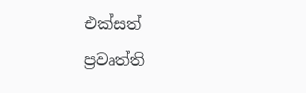එක්සත් ප්‍රවෘත්ති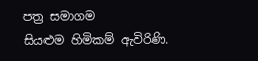පත්‍ර සමාගම
සියළුම හිමිකම් ඇවිරිණි.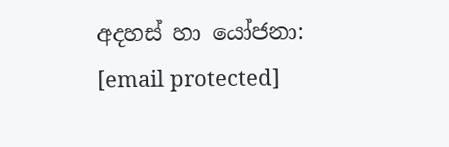අදහස් හා යෝජනා: [email protected]